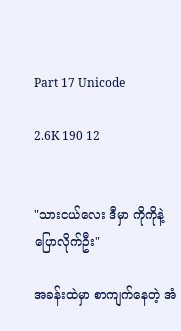Part 17 Unicode

2.6K 190 12


"သားငယ်လေး ဒီမှာ ကိုကိုနဲ့ ပြောလိုက်ဦး"

အခန်းထဲမှာ စာကျက်နေတဲ့ အံ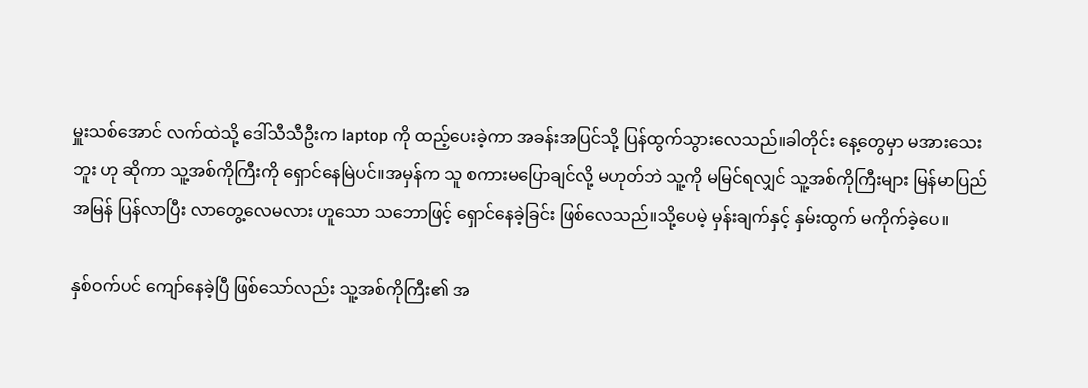မှူးသစ်အောင် လက်ထဲသို့ ဒေါ်သီသီဦးက laptop ကို ထည့်ပေးခဲ့ကာ အခန်းအပြင်သို့ ပြန်ထွက်သွားလေသည်။ခါတိုင်း နေ့တွေမှာ မအားသေးဘူး ဟု ဆိုကာ သူ့အစ်ကိုကြီးကို ရှောင်နေမြဲပင်။အမှန်က သူ စကားမပြောချင်လို့ မဟုတ်ဘဲ သူ့ကို မမြင်ရလျှင် သူ့အစ်ကိုကြီးများ မြန်မာပြည် အမြန် ပြန်လာပြီး လာတွေ့လေမလား ဟူသော သဘောဖြင့် ရှောင်နေခဲ့ခြင်း ဖြစ်လေသည်။သို့ပေမဲ့ မှန်းချက်နှင့် နှမ်းထွက် မကိုက်ခဲ့ပေ။

နှစ်ဝက်ပင် ကျော်နေခဲ့ပြီ ဖြစ်သော်လည်း သူ့အစ်ကိုကြီး၏ အ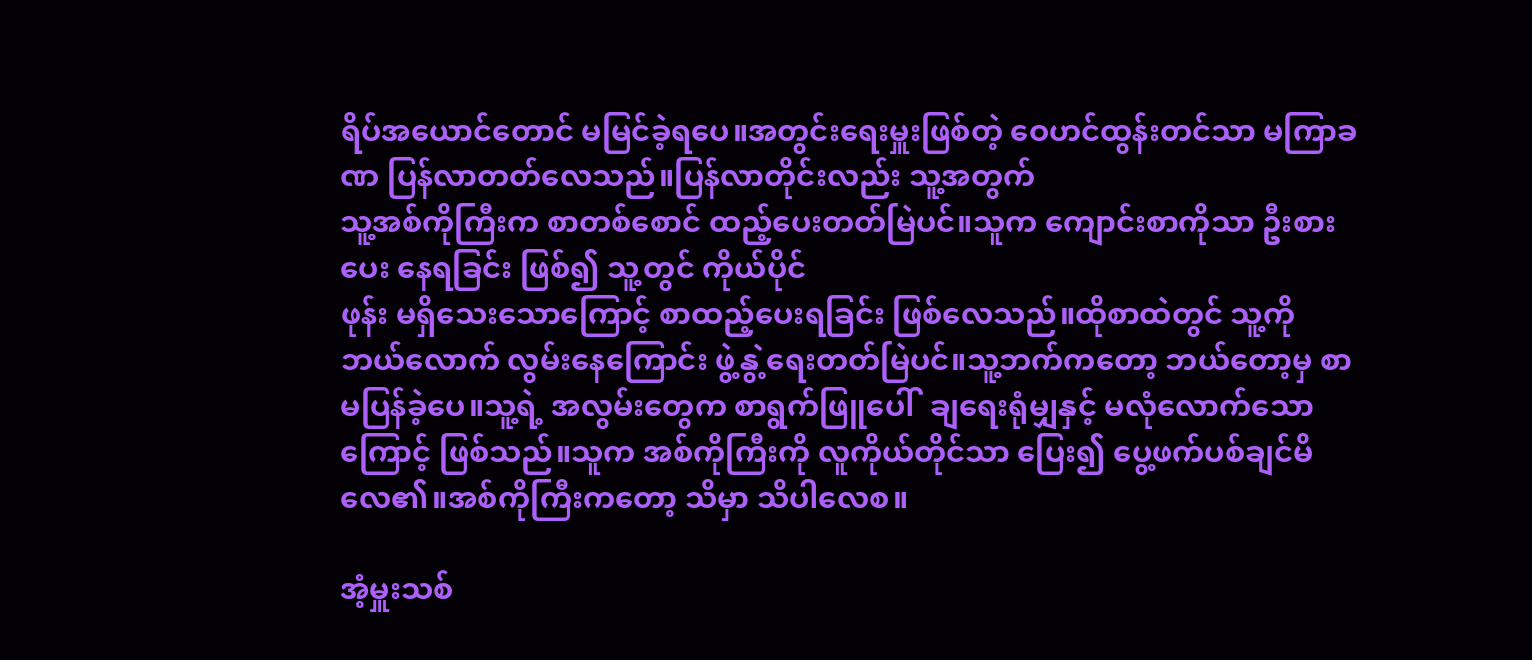ရိပ်အယောင်တောင် မမြင်ခဲ့ရပေ။အတွင်းရေးမှူးဖြစ်တဲ့ ဝေဟင်ထွန်းတင်သာ မကြာခဏ ပြန်လာတတ်လေသည်။ပြန်လာတိုင်းလည်း သူ့အတွက်
သူ့အစ်ကိုကြီးက စာတစ်စောင် ထည့်ပေးတတ်မြဲပင်။သူက ကျောင်းစာကိုသာ ဦးစားပေး နေရခြင်း ဖြစ်၍ သူ့တွင် ကိုယ်ပိုင်
ဖုန်း မရှိသေးသောကြောင့် စာထည့်ပေးရခြင်း ဖြစ်လေသည်။ထိုစာထဲတွင် သူ့ကို ဘယ်လောက် လွမ်းနေကြောင်း ဖွဲ့နွဲ့ရေးတတ်မြဲပင်။သူ့ဘက်ကတော့ ဘယ်တော့မှ စာမပြန်ခဲ့ပေ။သူ့ရဲ့ အလွမ်းတွေက စာရွက်ဖြူပေါ်  ချရေးရုံမျှနှင့် မလုံလောက်သောကြောင့် ဖြစ်သည်။သူက အစ်ကိုကြီးကို လူကိုယ်တိုင်သာ ပြေး၍ ပွေ့ဖက်ပစ်ချင်မိလေ၏။အစ်ကိုကြီးကတော့ သိမှာ သိပါလေစ။

အံ့မှူးသစ်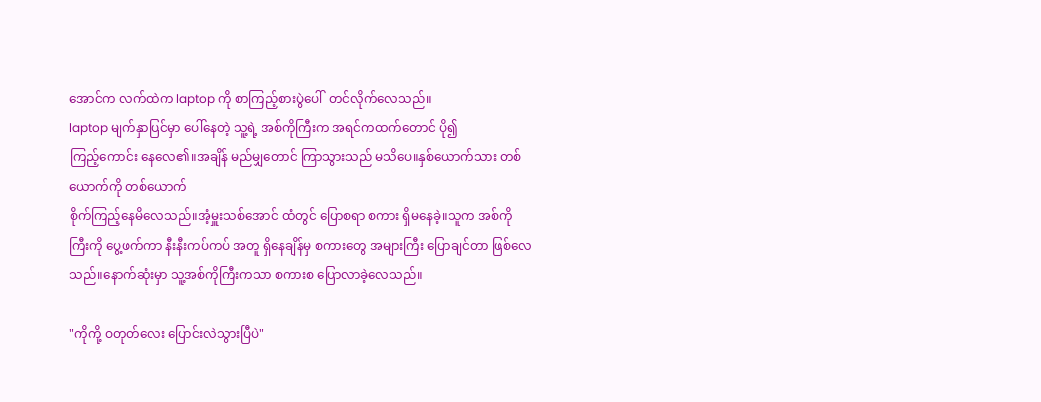အောင်က လက်ထဲက laptop ကို စာကြည့်စားပွဲပေါ်  တင်လိုက်လေသည်။
laptop မျက်နှာပြင်မှာ ပေါ်နေတဲ့ သူ့ရဲ့ အစ်ကိုကြီးက အရင်ကထက်တောင် ပို၍
ကြည့်ကောင်း နေလေ၏။အချိန် မည်မျှတောင် ကြာသွားသည် မသိပေ။နှစ်ယောက်သား တစ်ယောက်ကို တစ်ယောက်
စိုက်ကြည့်နေမိလေသည်။အံ့မှူးသစ်အောင် ထံတွင် ပြောစရာ စကား ရှိမနေခဲ့။သူက အစ်ကိုကြီးကို ပွေ့ဖက်ကာ နီးနီးကပ်ကပ် အတူ ရှိနေချိန်မှ စကားတွေ အများကြီး ပြောချင်တာ ဖြစ်လေသည်။နောက်ဆုံးမှာ သူ့အစ်ကိုကြီးကသာ စကားစ ပြောလာခဲ့လေသည်။

"ကိုကို့ ဝတုတ်လေး ပြောင်းလဲသွားပြီပဲ"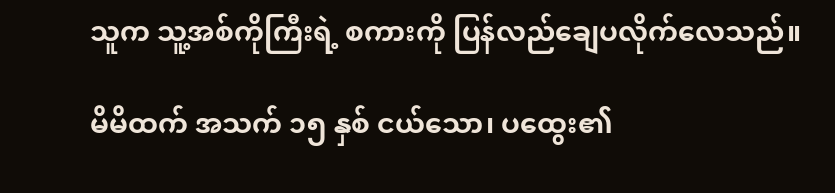သူက သူ့အစ်ကိုကြီးရဲ့ စကားကို ပြန်လည်ချေပလိုက်လေသည်။

မိမိထက် အသက် ၁၅ နှစ် ငယ်သော၊ ပထွေး၏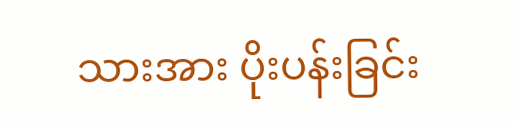သားအား ပိုးပန်းခြင်း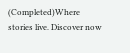(Completed)Where stories live. Discover now